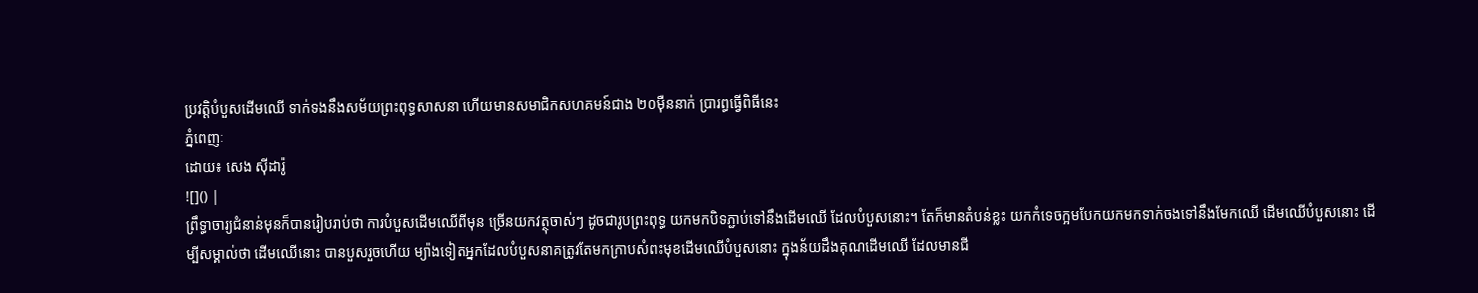ប្រវត្តិបំបួសដើមឈើ ទាក់ទងនឹងសម័យព្រះពុទ្ធសាសនា ហើយមានសមាជិកសហគមន៍ជាង ២០ម៉ឺននាក់ ប្រារព្ធធ្វើពិធីនេះ
ភ្នំពេញៈ
ដោយ៖ សេង ស៊ីដារ៉ូ
![]() |
ព្រឹទ្ធាចារ្យជំនាន់មុនក៏បានរៀបរាប់ថា ការបំបួសដើមឈើពីមុន ច្រើនយកវត្ថុចាស់ៗ ដូចជារូបព្រះពុទ្ធ យកមកបិទភ្ជាប់ទៅនឹងដើមឈើ ដែលបំបួសនោះ។ តែក៏មានតំបន់ខ្លះ យកកំទេចក្អមបែកយកមកទាក់ចងទៅនឹងមែកឈើ ដើមឈើបំបួសនោះ ដើម្បីសម្គាល់ថា ដើមឈើនោះ បានបួសរួចហើយ ម្យ៉ាងទៀតអ្នកដែលបំបួសនាគត្រូវតែមកក្រាបសំពះមុខដើមឈើបំបួសនោះ ក្នុងន័យដឹងគុណដើមឈើ ដែលមានជី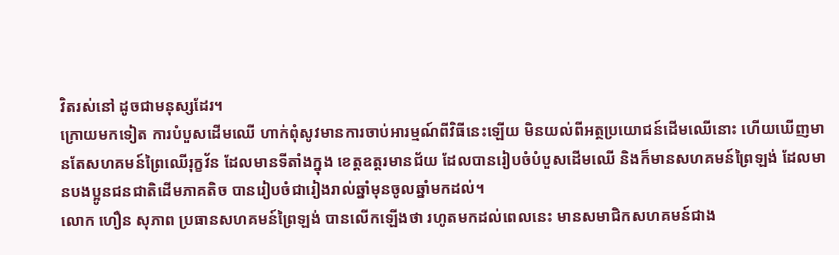វិតរស់នៅ ដូចជាមនុស្សដែរ។
ក្រោយមកទៀត ការបំបួសដើមឈើ ហាក់ពុំសូវមានការចាប់អារម្មណ៍ពីវិធីនេះឡើយ មិនយល់ពីអត្ថប្រយោជន៍ដើមឈើនោះ ហើយឃើញមានតែសហគមន៍ព្រៃឈើរុក្ខវ័ន ដែលមានទីតាំងក្នុង ខេត្តឧត្តរមានជ័យ ដែលបានរៀបចំបំបួសដើមឈើ និងក៏មានសហគមន៍ព្រៃឡង់ ដែលមានបងប្អូនជនជាតិដើមភាគតិច បានរៀបចំជារៀងរាល់ឆ្នាំមុនចូលឆ្នាំមកដល់។
លោក ហឿន សុភាព ប្រធានសហគមន៍ព្រៃឡង់ បានលើកឡើងថា រហូតមកដល់ពេលនេះ មានសមាជិកសហគមន៍ជាង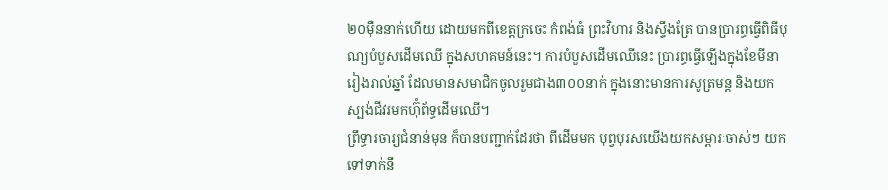២០ម៉ឺននាក់ហើយ ដោយមកពីខេត្តក្រចេះ កំពង់ធំ ព្រះវិហារ និងស្ទឹងត្រែ បានប្រារព្ធធ្វើពិធីបុណ្យបំបួសដើមឈើ ក្នុងសហគមន៍នេះ។ ការបំបួសដើមឈើនេះ ប្រារព្ធធ្វើឡើងក្នុងខែមីនា រៀងរាល់ឆ្នាំ ដែលមានសមាជិកចូលរួមជាង៣០០នាក់ ក្នុងនោះមានការសូត្រមន្ត និងយកស្បង់ជីវរមកហ៊ុំព័ទ្ធដើមឈើ។
ព្រឹទ្ធារចារ្យជំនាន់មុន ក៏បានបញ្ជាក់ដែរថា ពីដើមមក បុព្វបុរសយើងយកសម្ពារៈចាស់ៗ យកទៅទាក់នឹ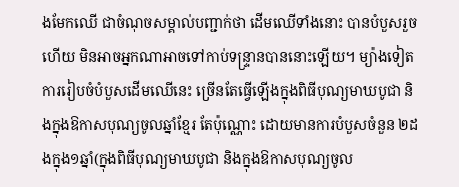ងមែកឈើ ជាចំណុចសម្គាល់បញ្ជាក់ថា ដើមឈើទាំងនោះ បានបំបួសរួចហើយ មិនអាចអ្នកណាអាចទៅកាប់ទន្ទ្រានបាននោះឡើយ។ ម្យ៉ាងទៀតការរៀបចំបំបួសដើមឈើនេះ ច្រើនតែធ្វើឡើងក្នុងពិធីបុណ្យមាឃបូជា និងក្នុងឱកាសបុណ្យចូលឆ្នាំខ្មែរ តែប៉ុណ្ណោះ ដោយមានការបំបួសចំនួន ២ដងក្នុង១ឆ្នាំ(ក្នុងពិធីបុណ្យមាឃបូជា និងក្នុងឱកាសបុណ្យចូល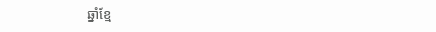ឆ្នាំខ្មែ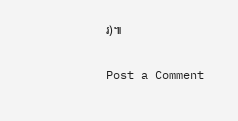រ)៕

Post a Comment